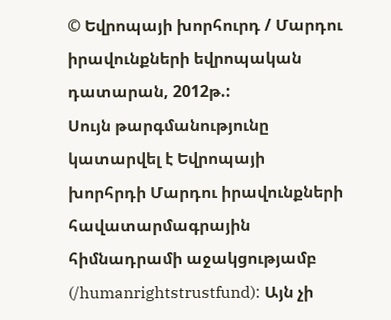© Եվրոպայի խորհուրդ / Մարդու իրավունքների եվրոպական դատարան, 2012թ.:
Սույն թարգմանությունը կատարվել է Եվրոպայի խորհրդի Մարդու իրավունքների հավատարմագրային հիմնադրամի աջակցությամբ (/humanrightstrustfund): Այն չի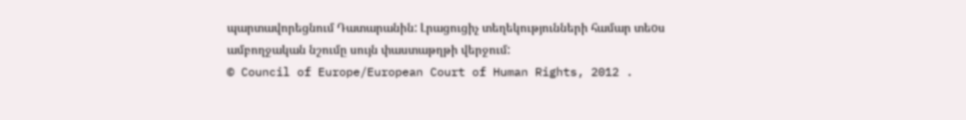պարտավորեցնում Դատարանին: Լրացուցիչ տեղեկությունների համար տեoս ամբողջական նշումը սույն փաստաթղթի վերջում:
© Council of Europe/European Court of Human Rights, 2012 .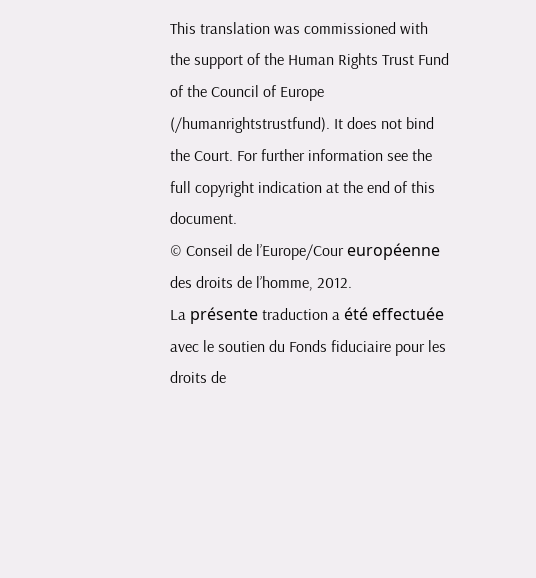This translation was commissioned with the support of the Human Rights Trust Fund of the Council of Europe (/humanrightstrustfund). It does not bind the Court. For further information see the full copyright indication at the end of this document.
© Conseil de l’Europe/Cour européenne des droits de l’homme, 2012.
La présente traduction a été effectuée avec le soutien du Fonds fiduciaire pour les droits de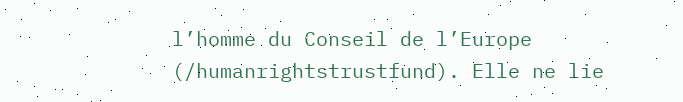l’homme du Conseil de l’Europe (/humanrightstrustfund). Elle ne lie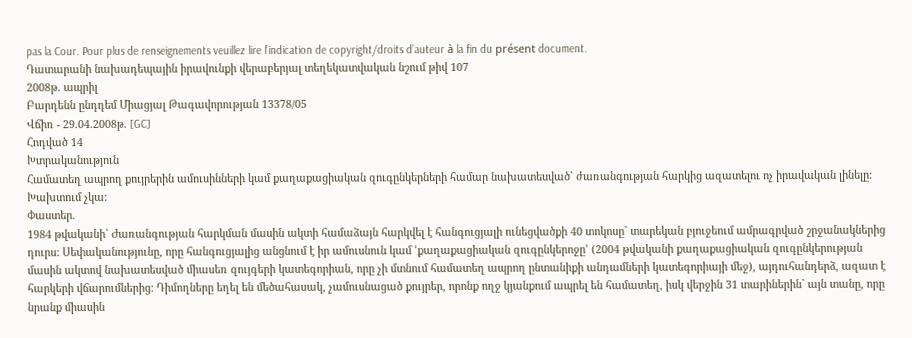pas la Cour. Pour plus de renseignements veuillez lire l’indication de copyright/droits d’auteur à la fin du présent document.
Դատարանի նախադեպային իրավունքի վերաբերյալ տեղեկատվական նշում թիվ 107
2008թ. ապրիլ
Բարդենն ընդդեմ Միացյալ Թագավորության 13378/05
Վճիռ - 29.04.2008թ. [GC]
Հոդված 14
Խտրականություն
Համատեղ ապրող քույրերին ամուսինների կամ քաղաքացիական զուգընկերների համար նախատեսված` ժառանգության հարկից ազատելու ոչ իրավական լինելը: Խախտում չկա:
Փաստեր.
1984 թվականի` Ժառանգության հարկման մասին ակտի համաձայն հարկվել է հանգուցյալի ունեցվածքի 40 տոկոսը` տարեկան բյուջեում ամրագրված շրջանակներից դուրս: Սեփականությունը, որը հանգուցյալից անցնում է իր ամուսնուն կամ ՙքաղաքացիական զուգընկերոջը՚ (2004 թվականի քաղաքացիական զուգընկերության մասին ակտով նախատեսված միասեռ զույգերի կատեգորիան, որը չի մտնում համատեղ ապրող ընտանիքի անդամների կատեգորիայի մեջ), այդուհանդերձ, ազատ է հարկերի վճարումներից: Դիմողները եղել են մեծահասակ, չամուսնացած քույրեր, որոնք ողջ կյանքում ապրել են համատեղ, իսկ վերջին 31 տարիներին` այն տանը, որը նրանք միասին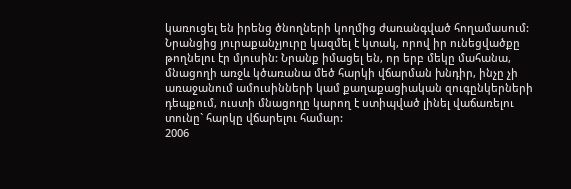կառուցել են իրենց ծնողների կողմից ժառանգված հողամասում: Նրանցից յուրաքանչյուրը կազմել է կտակ, որով իր ունեցվածքը թողնելու էր մյուսին: Նրանք իմացել են, որ երբ մեկը մահանա, մնացողի առջև կծառանա մեծ հարկի վճարման խնդիր, ինչը չի առաջանում ամուսինների կամ քաղաքացիական զուգընկերների դեպքում, ուստի մնացողը կարող է ստիպված լինել վաճառելու տունը` հարկը վճարելու համար:
2006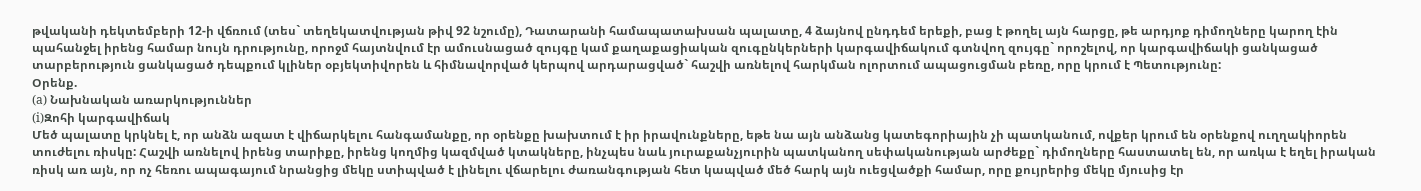թվականի դեկտեմբերի 12-ի վճռում (տես` տեղեկատվության թիվ 92 նշումը), Դատարանի համապատախսան պալատը, 4 ձայնով ընդդեմ երեքի, բաց է թողել այն հարցը, թե արդյոք դիմողները կարող էին պահանջել իրենց համար նույն դրությունը, որոջմ հայտնվում էր ամուսնացած զույգը կամ քաղաքացիական զուգընկերների կարգավիճակում գտնվող զույգը` որոշելով, որ կարգավիճակի ցանկացած տարբերություն ցանկացած դեպքում կլիներ օբյեկտիվորեն և հիմնավորված կերպով արդարացված` հաշվի առնելով հարկման ոլորտում ապացուցման բեռը, որը կրում է Պետությունը:
Օրենք.
(a) Նախնական առարկություններ
(i)Զոհի կարգավիճակ
Մեծ պալատը կրկնել է, որ անձն ազատ է վիճարկելու հանգամանքը, որ օրենքը խախտում է իր իրավունքները, եթե նա այն անձանց կատեգորիային չի պատկանում, ովքեր կրում են օրենքով ուղղակիորեն տուժելու ռիսկը: Հաշվի առնելով իրենց տարիքը, իրենց կողմից կազմված կտակները, ինչպես նաև յուրաքանչյուրին պատկանող սեփականության արժեքը` դիմողները հաստատել են, որ առկա է եղել իրական ռիսկ առ այն, որ ոչ հեռու ապագայում նրանցից մեկը ստիպված է լինելու վճարելու ժառանգության հետ կապված մեծ հարկ այն ուեցվածքի համար, որը քույրերից մեկը մյուսից էր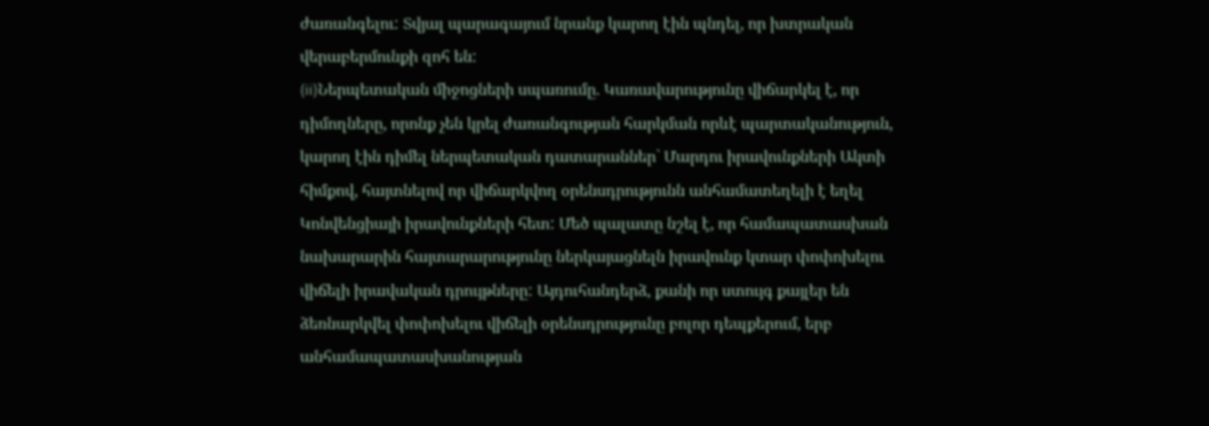ժառանգելու: Տվյալ պարագայում նրանք կարող էին պնդել, որ խտրական վերաբերմունքի զոհ են:
(ii)Ներպետական միջոցների սպառումը. Կառավարությունը վիճարկել է, որ դիմողները, որոնք չեն կրել ժառանգության հարկման որևէ պարտականություն, կարող էին դիմել ներպետական դատարաններ` Մարդու իրավունքների Ակտի հիմքով, հայտնելով որ վիճարկվող օրենսդրությունն անհամատեղելի է եղել Կոնվենցիայի իրավունքների հետ: Մեծ պալատը նշել է, որ համապատասխան նախարարին հայտարարությունը ներկայացնելն իրավունք կտար փոփոխելու վիճելի իրավական դրույթները: Այդուհանդերձ, քանի որ ստույգ քայլեր են ձեռնարկվել փոփոխելու վիճելի օրենսդրությունը բոլոր դեպքերում, երբ անհամապատասխանության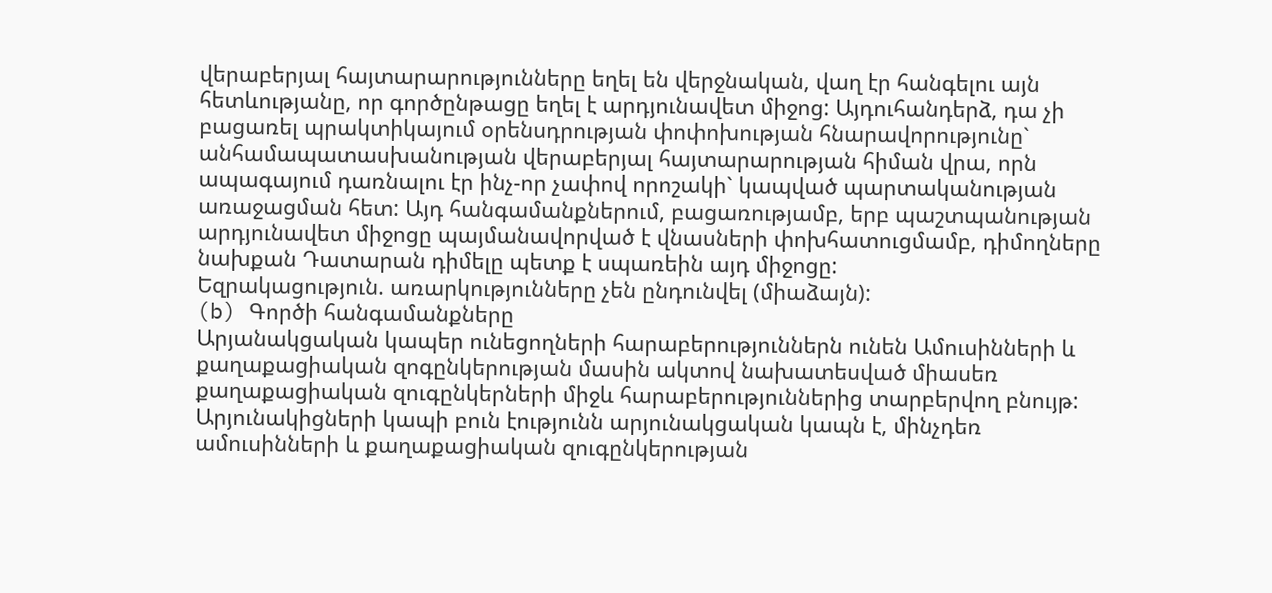վերաբերյալ հայտարարությունները եղել են վերջնական, վաղ էր հանգելու այն հետևությանը, որ գործընթացը եղել է արդյունավետ միջոց: Այդուհանդերձ, դա չի բացառել պրակտիկայում օրենսդրության փոփոխության հնարավորությունը` անհամապատասխանության վերաբերյալ հայտարարության հիման վրա, որն ապագայում դառնալու էր ինչ-որ չափով որոշակի` կապված պարտականության առաջացման հետ: Այդ հանգամանքներում, բացառությամբ, երբ պաշտպանության արդյունավետ միջոցը պայմանավորված է վնասների փոխհատուցմամբ, դիմողները նախքան Դատարան դիմելը պետք է սպառեին այդ միջոցը:
Եզրակացություն. առարկությունները չեն ընդունվել (միաձայն):
(b) Գործի հանգամանքները
Արյանակցական կապեր ունեցողների հարաբերություններն ունեն Ամուսինների և քաղաքացիական զոգընկերության մասին ակտով նախատեսված միասեռ քաղաքացիական զուգընկերների միջև հարաբերություններից տարբերվող բնույթ: Արյունակիցների կապի բուն էությունն արյունակցական կապն է, մինչդեռ ամուսինների և քաղաքացիական զուգընկերության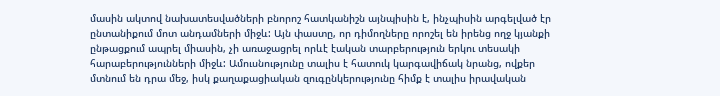մասին ակտով նախատեսվածների բնորոշ հատկանիշն այնպիսին է, ինչպիսին արգելված էր ընտանիքում մոտ անդամների միջև: Այն փաստը, որ դիմողները որոշել են իրենց ողջ կյանքի ընթացքում ապրել միասին, չի առաջացրել որևէ էական տարբերություն երկու տեսակի հարաբերությունների միջև: Ամուսնությունը տալիս է հատուկ կարգավիճակ նրանց, ովքեր մտնում են դրա մեջ, իսկ քաղաքացիական զուգընկերությունը հիմք է տալիս իրավական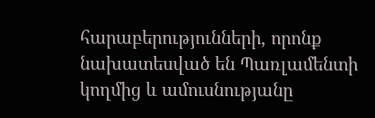հարաբերությունների, որոնք նախատեսված են Պառլամենտի կողմից և ամուսնությանը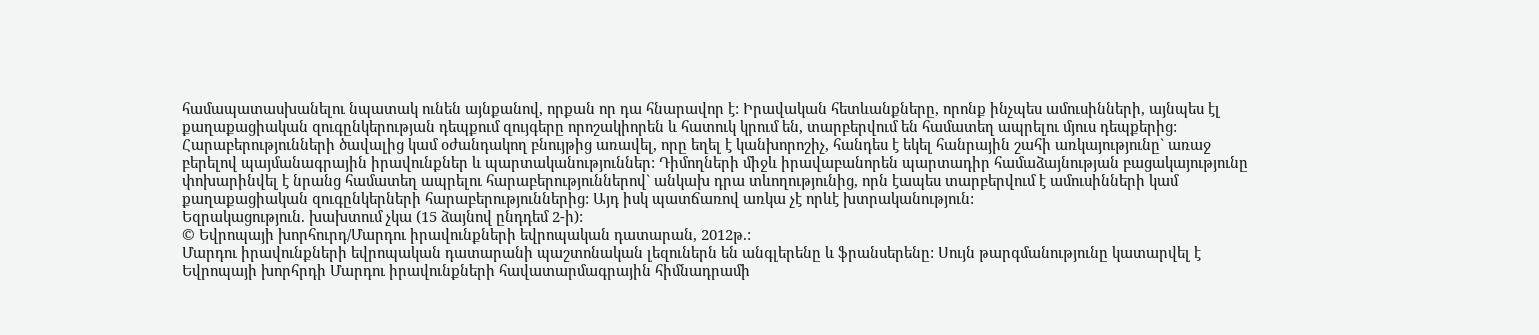համապատասխանելու նպատակ ունեն այնքանով, որքան որ դա հնարավոր է: Իրավական հետևանքները, որոնք ինչպես ամուսինների, այնպես էլ քաղաքացիական զուգընկերության դեպքում զույգերը որոշակիորեն և հատուկ կրում են, տարբերվում են համատեղ ապրելու մյուս դեպքերից: Հարաբերությունների ծավալից կամ օժանդակող բնույթից առավել, որը եղել է կանխորոշիչ, հանդես է եկել հանրային շահի առկայությունը` առաջ բերելով պայմանագրային իրավունքներ և պարտականություններ: Դիմողների միջև իրավաբանորեն պարտադիր համաձայնության բացակայությունը փոխարինվել է նրանց համատեղ ապրելու հարաբերություններով` անկախ դրա տևողությունից, որն էապես տարբերվում է ամուսինների կամ քաղաքացիական զուգընկերների հարաբերություններից: Այդ իսկ պատճառով առկա չէ որևէ խտրականություն:
Եզրակացություն. խախտում չկա (15 ձայնով ընդդեմ 2-ի):
© Եվրոպայի խորհուրդ/Մարդու իրավունքների եվրոպական դատարան, 2012թ.:
Մարդու իրավունքների եվրոպական դատարանի պաշտոնական լեզուներն են անգլերենը և ֆրանսերենը: Սույն թարգմանությունը կատարվել է Եվրոպայի խորհրդի Մարդու իրավունքների հավատարմագրային հիմնադրամի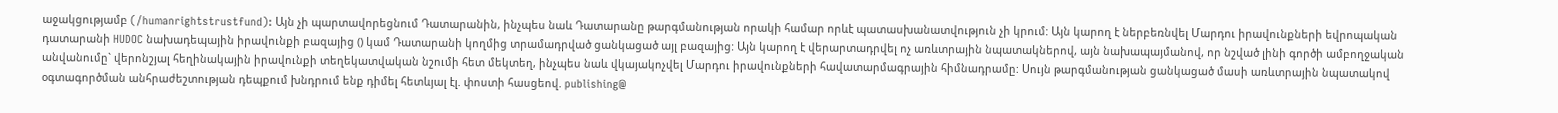աջակցությամբ (/humanrightstrustfund): Այն չի պարտավորեցնում Դատարանին, ինչպես նաև Դատարանը թարգմանության որակի համար որևէ պատասխանատվություն չի կրում: Այն կարող է ներբեռնվել Մարդու իրավունքների եվրոպական դատարանի HUDOC նախադեպային իրավունքի բազայից () կամ Դատարանի կողմից տրամադրված ցանկացած այլ բազայից: Այն կարող է վերարտադրվել ոչ առևտրային նպատակներով, այն նախապայմանով, որ նշված լինի գործի ամբողջական անվանումը` վերոնշյալ հեղինակային իրավունքի տեղեկատվական նշումի հետ մեկտեղ, ինչպես նաև վկայակոչվել Մարդու իրավունքների հավատարմագրային հիմնադրամը: Սույն թարգմանության ցանկացած մասի առևտրային նպատակով օգտագործման անհրաժեշտության դեպքում խնդրում ենք դիմել հետևյալ էլ. փոստի հասցեով. publishing@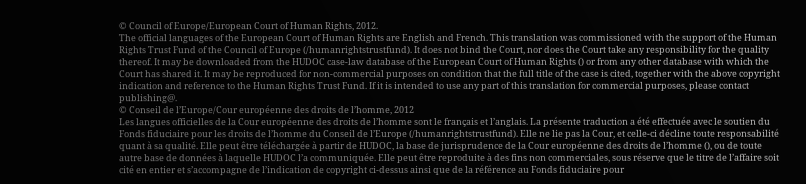© Council of Europe/European Court of Human Rights, 2012.
The official languages of the European Court of Human Rights are English and French. This translation was commissioned with the support of the Human Rights Trust Fund of the Council of Europe (/humanrightstrustfund). It does not bind the Court, nor does the Court take any responsibility for the quality thereof. It may be downloaded from the HUDOC case-law database of the European Court of Human Rights () or from any other database with which the Court has shared it. It may be reproduced for non-commercial purposes on condition that the full title of the case is cited, together with the above copyright indication and reference to the Human Rights Trust Fund. If it is intended to use any part of this translation for commercial purposes, please contact publishing@.
© Conseil de l’Europe/Cour européenne des droits de l’homme, 2012
Les langues officielles de la Cour européenne des droits de l’homme sont le français et l’anglais. La présente traduction a été effectuée avec le soutien du Fonds fiduciaire pour les droits de l’homme du Conseil de l’Europe (/humanrightstrustfund). Elle ne lie pas la Cour, et celle-ci décline toute responsabilité quant à sa qualité. Elle peut être téléchargée à partir de HUDOC, la base de jurisprudence de la Cour européenne des droits de l’homme (), ou de toute autre base de données à laquelle HUDOC l’a communiquée. Elle peut être reproduite à des fins non commerciales, sous réserve que le titre de l’affaire soit cité en entier et s’accompagne de l’indication de copyright ci-dessus ainsi que de la référence au Fonds fiduciaire pour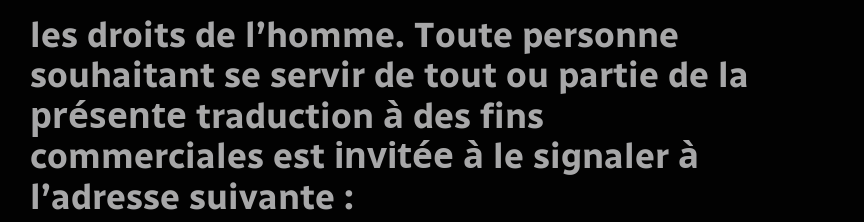les droits de l’homme. Toute personne souhaitant se servir de tout ou partie de la présente traduction à des fins commerciales est invitée à le signaler à l’adresse suivante :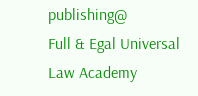publishing@
Full & Egal Universal Law Academy